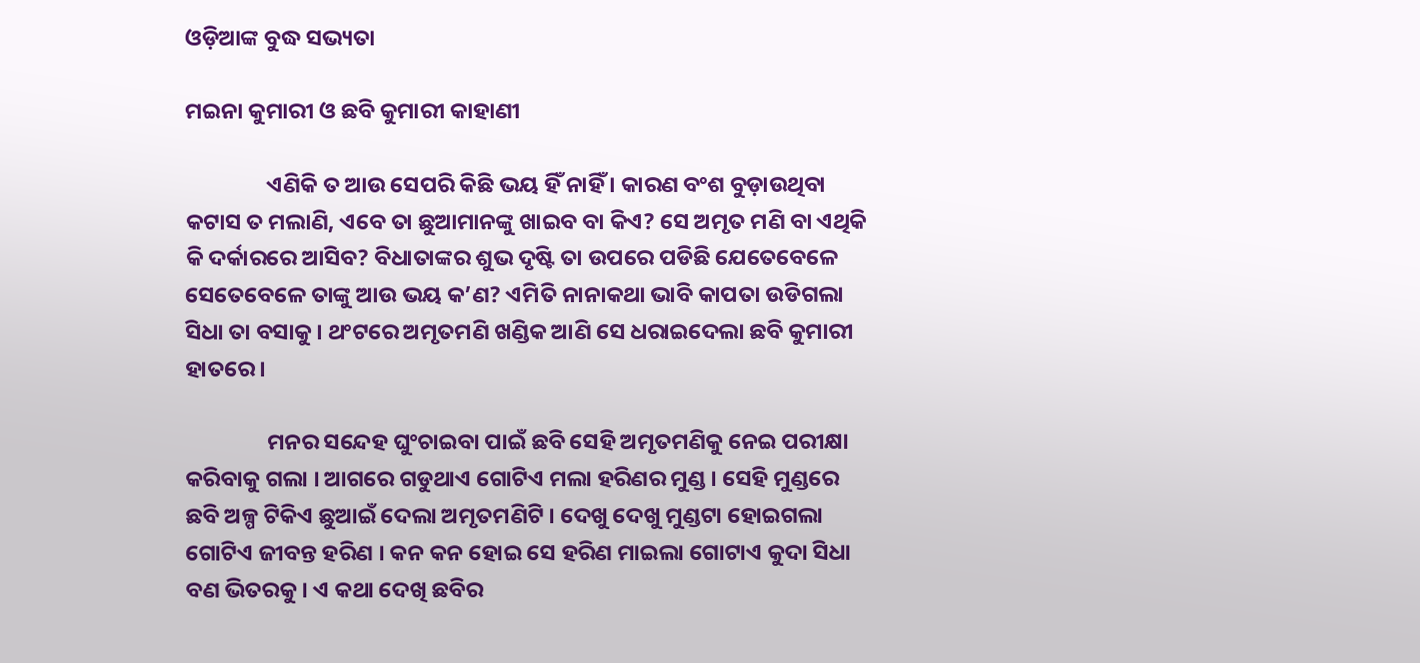ଓଡ଼ିଆଙ୍କ ବୁଦ୍ଧ ସଭ୍ୟତା

ମଇନା କୁମାରୀ ଓ ଛବି କୁମାରୀ କାହାଣୀ

                ଏଣିକି ତ ଆଉ ସେପରି କିଛି ଭୟ ହିଁ ନାହିଁ । କାରଣ ବଂଶ ବୁଡ଼ାଉଥିବା କଟାସ ତ ମଲାଣି, ଏବେ ତା ଛୁଆମାନଙ୍କୁ ଖାଇବ ବା କିଏ? ସେ ଅମୃତ ମଣି ବା ଏଥିକି କି ଦର୍କାରରେ ଆସିବ? ବିଧାତାଙ୍କର ଶୁଭ ଦୃଷ୍ଟି ତା ଉପରେ ପଡିଛି ଯେତେବେଳେ ସେତେବେଳେ ତାଙ୍କୁ ଆଉ ଭୟ କ’ଣ? ଏମିତି ନାନାକଥା ଭାବି କାପତା ଉଡିଗଲା ସିଧା ତା ବସାକୁ । ଥଂଟରେ ଅମୃତମଣି ଖଣ୍ଡିକ ଆଣି ସେ ଧରାଇଦେଲା ଛବି କୁମାରୀ ହାତରେ ।

                ମନର ସନ୍ଦେହ ଘୁଂଚାଇବା ପାଇଁ ଛବି ସେହି ଅମୃତମଣିକୁ ନେଇ ପରୀକ୍ଷା କରିବାକୁ ଗଲା । ଆଗରେ ଗଡୁଥାଏ ଗୋଟିଏ ମଲା ହରିଣର ମୁଣ୍ଡ । ସେହି ମୁଣ୍ଡରେ ଛବି ଅଳ୍ପ ଟିକିଏ ଛୁଆଇଁ ଦେଲା ଅମୃତମଣିଟି । ଦେଖୁ ଦେଖୁ ମୁଣ୍ଡଟା ହୋଇଗଲା ଗୋଟିଏ ଜୀବନ୍ତ ହରିଣ । କନ କନ ହୋଇ ସେ ହରିଣ ମାଇଲା ଗୋଟାଏ କୁଦା ସିଧା ବଣ ଭିତରକୁ । ଏ କଥା ଦେଖି ଛବିର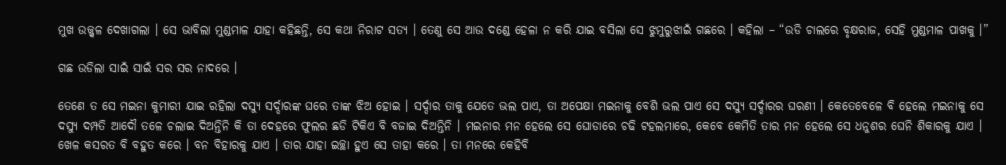ମୁଖ ଉଜ୍ଜ୍ୱଳ ଦେଖାଗଲା । ସେ ଭାବିଲା ମୁଣ୍ଡମାଳ ଯାହା କହିଛନ୍ତି, ସେ କଥା ନିରାଟ ସତ୍ୟ । ତେଣୁ ସେ ଆଉ ଦଣ୍ଡେ ହେଳା ନ କରି ଯାଇ ବସିଲା ସେ ଝୁମୁରୁଝାଇଁ ଗଛରେ । କହିଲା – “ଉଡି ଚାଲରେ ବୃକ୍ଷରାଜ, ସେହି ମୁଣ୍ଡମାଳ ପାଖକୁ ।”

ଗଛ ଉଡିଲା ସାଇଁ ସାଇଁ ସର ସର ନାଦରେ ।

ତେଣେ ତ ସେ ମଇନା କୁମାରୀ ଯାଇ ରହିଲା ଦସ୍ୟୁ ସର୍ଦ୍ଦାରଙ୍କ ଘରେ ତାଙ୍କ ଝିଅ ହୋଇ । ସର୍ଦ୍ଦାର ତାକୁ ଯେତେ ଭଲ ପାଏ, ତା ଅପେକ୍ଷା ମଇନାକୁ ବେଶି ଭଲ ପାଏ ସେ ଦସ୍ୟୁ ସର୍ଦ୍ଦାରର ଘରଣୀ । କେତେବେଳେ ବି ହେଲେ ମଇନାକୁ ସେ ଦସ୍ୟୁ ଦମ୍ପତି ଆଦୌ ତଳେ ଚଲାଇ ଦିଅନ୍ତିନି କି ତା ଦେହରେ ଫୁଲର ଛଡି ଟିକିଏ ବି ବଜାଇ ଦିଅନ୍ତିନି । ମଇନାର ମନ ହେଲେ ସେ ଘୋଡାରେ ଚଢି ଟହଲମାରେ, କେବେ କେମିତି ତାର ମନ ହେଲେ ସେ ଧନୁଶର ଘେନି ଶିକାରକୁ ଯାଏ । ଖେଳ କସରତ ବି ବହୁତ କରେ । ବନ ବିହାରକୁ ଯାଏ । ତାର ଯାହା ଇଚ୍ଛା ହୁଏ ସେ ତାହା କରେ । ତା ମନରେ କେହିବି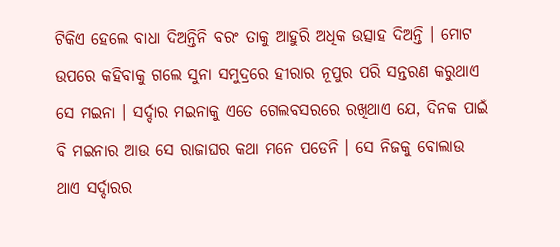ଟିକିଏ ହେଲେ ବାଧା ଦିଅନ୍ତିନି ବରଂ ତାକୁ ଆହୁରି ଅଧିକ ଉତ୍ସାହ ଦିଅନ୍ତି । ମୋଟ ଉପରେ କହିବାକୁ ଗଲେ ସୁନା ସମୁଦ୍ରରେ ହୀରାର ନୂପୁର ପରି ସନ୍ତରଣ କରୁଥାଏ ସେ ମଇନା । ସର୍ଦ୍ଦାର ମଇନାକୁ ଏତେ ଗେଲବସରରେ ରଖିଥାଏ ଯେ, ଦିନକ ପାଇଁ ବି ମଇନାର ଆଉ ସେ ରାଜାଘର କଥା ମନେ ପଡେନି । ସେ ନିଜକୁ ବୋଲାଉ ଥାଏ ସର୍ଦ୍ଦାରର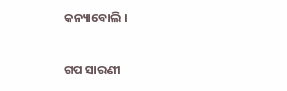କନ୍ୟାବୋଲି ।


ଗପ ସାରଣୀ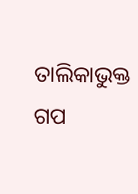ତାଲିକାଭୁକ୍ତ ଗପ